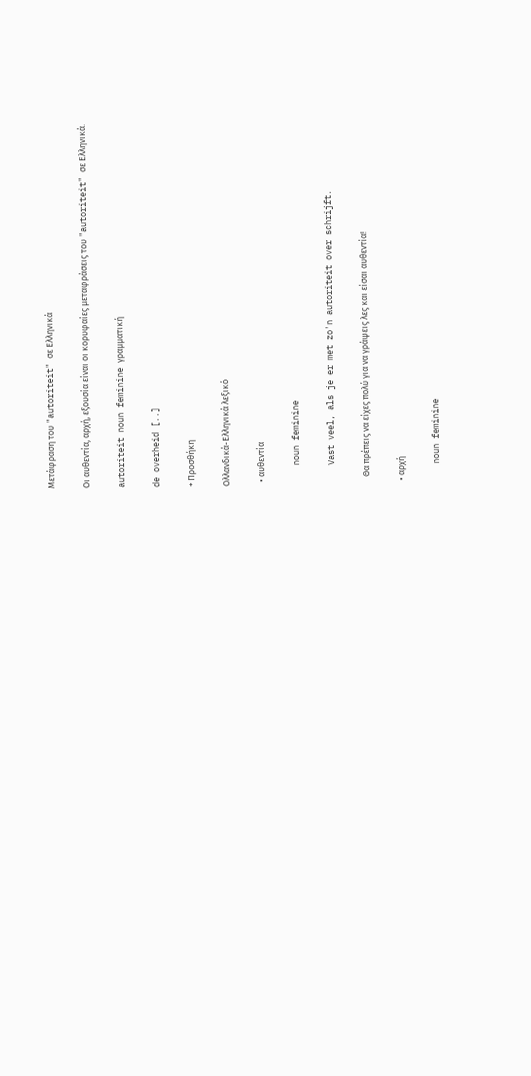Μετάφραση του "autoriteit" σε Ελληνικά

Οι αυθεντία, αρχή, εξουσία είναι οι κορυφαίες μεταφράσεις του "autoriteit" σε Ελληνικά.

autoriteit noun feminine γραμματική

de overheid [..]

+ Προσθήκη

Ολλανδικά-Ελληνικά λεξικό

  • αυθεντία

    noun feminine

    Vast veel, als je er met zo'n autoriteit over schrijft.

    Θα πρέπεις να είχες πολύ για να γράψεις λες και είσαι αυθεντία!

  • αρχή

    noun feminine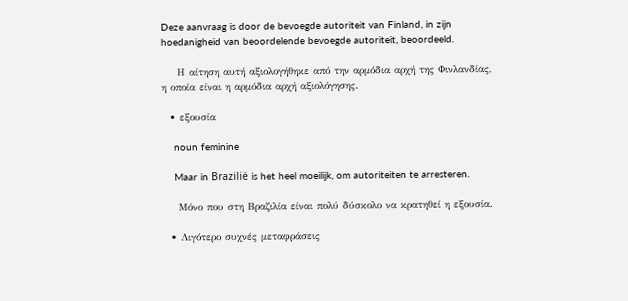Deze aanvraag is door de bevoegde autoriteit van Finland, in zijn hoedanigheid van beoordelende bevoegde autoriteit, beoordeeld.

    Η αίτηση αυτή αξιολογήθηκε από την αρμόδια αρχή της Φινλανδίας, η οποία είναι η αρμόδια αρχή αξιολόγησης.

  • εξουσία

    noun feminine

    Maar in Brazilië is het heel moeilijk, om autoriteiten te arresteren.

    Μόνο που στη Βραζιλία είναι πολύ δύσκολο να κρατηθεί η εξουσία.

  • Λιγότερο συχνές μεταφράσεις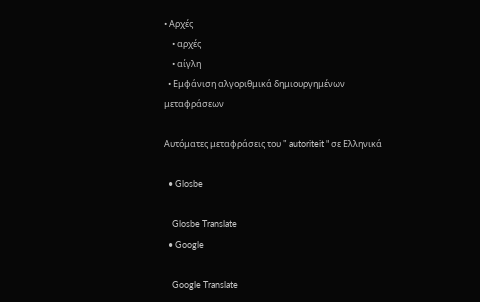• Αρχές
    • αρχές
    • αίγλη
  • Εμφάνιση αλγοριθμικά δημιουργημένων μεταφράσεων

Αυτόματες μεταφράσεις του " autoriteit " σε Ελληνικά

  • Glosbe

    Glosbe Translate
  • Google

    Google Translate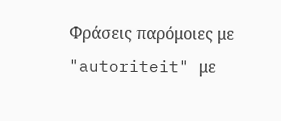Φράσεις παρόμοιες με "autoriteit" με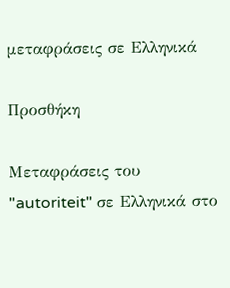μεταφράσεις σε Ελληνικά

Προσθήκη

Μεταφράσεις του "autoriteit" σε Ελληνικά στο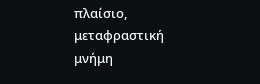πλαίσιο, μεταφραστική μνήμη